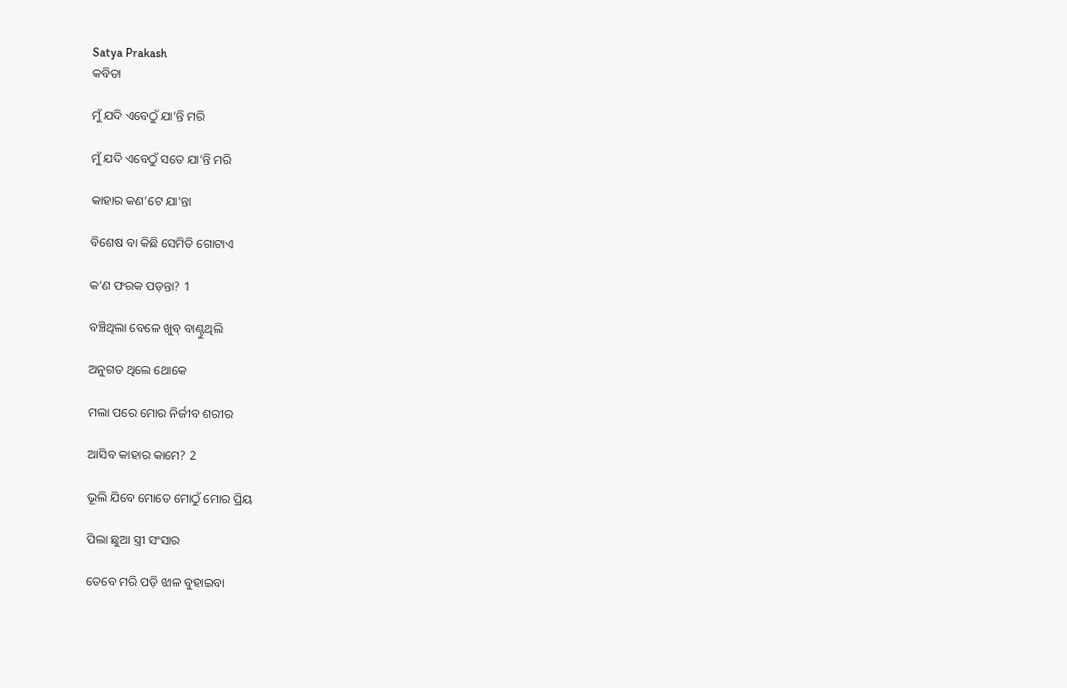Satya Prakash
କବିତା

ମୁଁ ଯଦି ଏବେଠୁଁ ଯା’ନ୍ତି ମରି

ମୁଁ ଯଦି ଏବେଠୁଁ ସତେ ଯା’ନ୍ତି ମରି

କାହାର କଣ’ଟେ ଯା’ନ୍ତା

ବିଶେଷ ବା କିଛି ସେମିତି ଗୋଟାଏ

କ’ଣ ଫରକ ପଡ଼ନ୍ତା? 1

ବଞ୍ଚିଥିଲା ବେଳେ ଖୁବ୍ ବାଣ୍ଟୁଥିଲି

ଅନୁଗତ ଥିଲେ ଥୋକେ

ମଲା ପରେ ମୋର ନିର୍ଜୀବ ଶରୀର

ଆସିବ କାହାର କାମେ? 2

ଭୂଲି ଯିବେ ମୋତେ ମୋଠୁଁ ମୋର ପ୍ରିୟ

ପିଲା ଛୁଆ ସ୍ତ୍ରୀ ସଂସାର

ତେବେ ମରି ପଡ଼ି ଝାଳ ବୁହାଇବା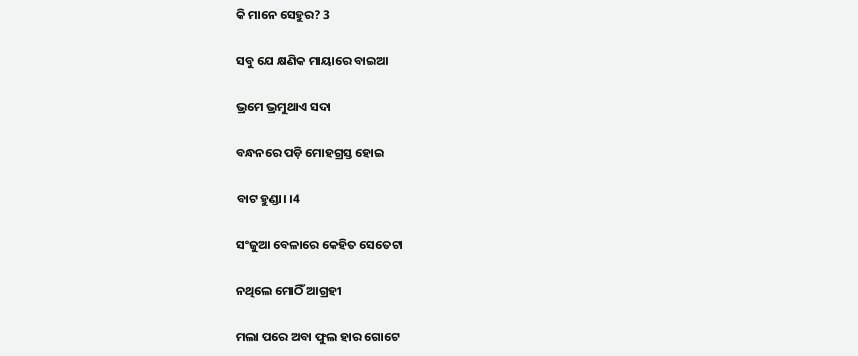କି ମାନେ ସେହୁର? 3

ସବୁ ଯେ କ୍ଷଣିକ ମାୟାରେ ବାଇଆ

ଭ୍ରମେ ଭ୍ରମୁଥାଏ ସଦା

ବନ୍ଧନରେ ପଡ଼ି ମୋହଗ୍ରସ୍ତ ହୋଇ

ବାଟ ହୁଣ୍ଡା। ।4

ସଂଜୁଆ ବେଳାରେ କେହିତ ସେତେଟା

ନଥିଲେ ମୋଠିଁ ଆଗ୍ରହୀ

ମଲା ପରେ ଅବା ଫୁଲ ହାର ଗୋଟେ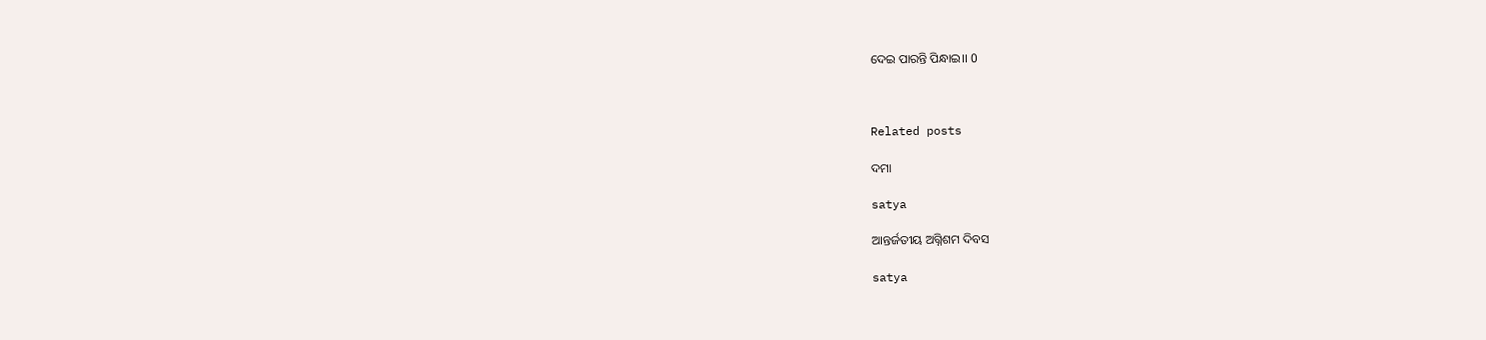ଦେଇ ପାରନ୍ତି ପିନ୍ଧାଇ।। 0



Related posts

ଦମା

satya

ଆନ୍ତର୍ଜତୀୟ ଅଗ୍ନିଶମ ଦିବସ

satya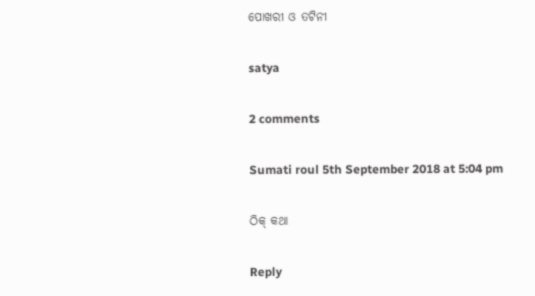ପୋଖରୀ ଓ ତଟିନୀ

satya

2 comments

Sumati roul 5th September 2018 at 5:04 pm

ଠିକ୍ କଥା

Reply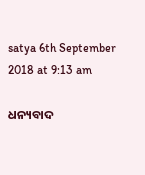satya 6th September 2018 at 9:13 am

ଧନ୍ୟବାଦ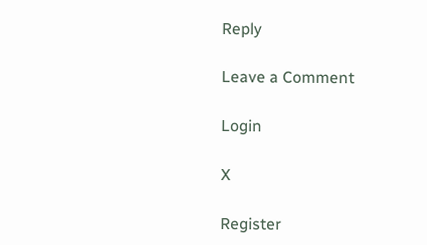Reply

Leave a Comment

Login

X

Register